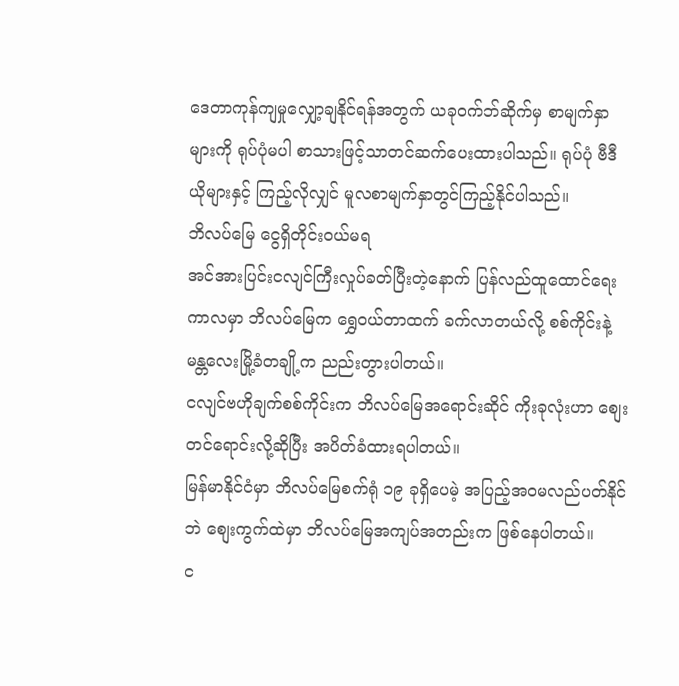ဒေတာကုန်ကျမှုလျှော့ချနိုင်ရန်အတွက် ယခုဝက်ဘ်ဆိုက်မှ စာမျက်နှာများကို ရုပ်ပုံမပါ စာသားဖြင့်သာတင်ဆက်ပေးထားပါသည်။ ရုပ်ပုံ ဗီဒီယိုများနှင့် ကြည့်လိုလျှင် မူလစာမျက်နှာတွင်ကြည့်နိုင်ပါသည်။
ဘိလပ်မြေ ငွေရှိတိုင်းဝယ်မရ
အင်အားပြင်းငလျင်ကြီးလှုပ်ခတ်ပြီးတဲ့နောက် ပြန်လည်ထူထောင်ရေးကာလမှာ ဘိလပ်မြေက ရွှေဝယ်တာထက် ခက်လာတယ်လို့ စစ်ကိုင်းနဲ့ မန္တလေးမြို့ခံတချို့က ညည်းတွားပါတယ်။
ငလျင်ဗဟိုချက်စစ်ကိုင်းက ဘိလပ်မြေအရောင်းဆိုင် ကိုးခုလုံးဟာ စျေးတင်ရောင်းလို့ဆိုပြီး အပိတ်ခံထားရပါတယ်။
မြန်မာနိုင်ငံမှာ ဘိလပ်မြေစက်ရုံ ၁၉ ခုရှိပေမဲ့ အပြည့်အဝမလည်ပတ်နိုင်ဘဲ စျေးကွက်ထဲမှာ ဘိလပ်မြေအကျပ်အတည်းက ဖြစ်နေပါတယ်။
င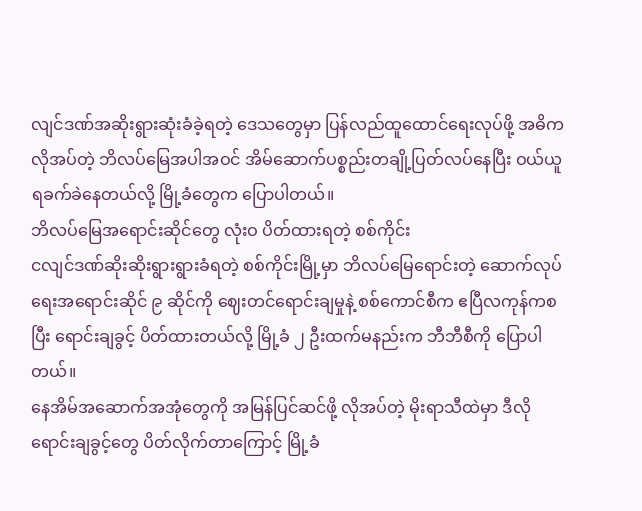လျင်ဒဏ်အဆိုးရွားဆုံးခံခဲ့ရတဲ့ ဒေသတွေမှာ ပြန်လည်ထူထောင်ရေးလုပ်ဖို့ အဓိကလိုအပ်တဲ့ ဘိလပ်မြေအပါအဝင် အိမ်ဆောက်ပစ္စည်းတချို့ပြတ်လပ်နေပြီး ဝယ်ယူရခက်ခဲနေတယ်လို့ မြို့ခံတွေက ပြောပါတယ်။
ဘိလပ်မြေအရောင်းဆိုင်တွေ လုံးဝ ပိတ်ထားရတဲ့ စစ်ကိုင်း
ငလျင်ဒဏ်ဆိုးဆိုးရွားရွားခံရတဲ့ စစ်ကိုင်းမြို့မှာ ဘိလပ်မြေရောင်းတဲ့ ဆောက်လုပ်ရေးအရောင်းဆိုင် ၉ ဆိုင်ကို ဈေးတင်ရောင်းချမှုနဲ့ စစ်ကောင်စီက ဧပြီလကုန်ကစပြီး ရောင်းချခွင့် ပိတ်ထားတယ်လို့ မြို့ခံ ၂ ဦးထက်မနည်းက ဘီဘီစီကို ပြောပါတယ်။
နေအိမ်အဆောက်အအုံတွေကို အမြန်ပြင်ဆင်ဖို့ လိုအပ်တဲ့ မိုးရာသီထဲမှာ ဒီလိုရောင်းချခွင့်တွေ ပိတ်လိုက်တာကြောင့် မြို့ခံ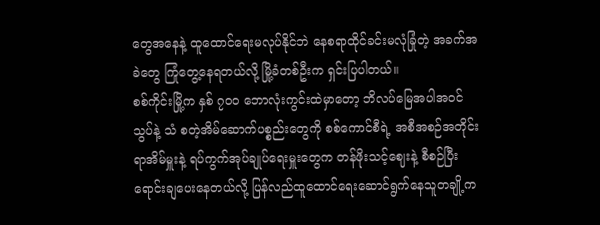တွေအနေနဲ့ ထူထောင်ရေးမလုပ်နိုင်ဘဲ နေစရာထိုင်ခင်းမလုံခြုံတဲ့ အခက်အခဲတွေ ကြုံတွေ့နေရတယ်လို့ မြို့ခံတစ်ဦးက ရှင်းပြပါတယ်။
စစ်ကိုင်းမြို့က နှစ် ၇၀၀ ဘောလုံးကွင်းထဲမှာတော့ ဘိလပ်မြေအပါအဝင် သွပ်နဲ့ သံ စတဲ့အိမ်ဆောက်ပစ္စည်းတွေကို စစ်ကောင်စီရဲ့ အစီအစဉ်အတိုင်း ရာအိမ်မှူးနဲ့ ရပ်ကွက်အုပ်ချုပ်ရေးမှူးတွေက တန်ဖိုးသင့်ဈေးနဲ့ စီစဉ်ပြီး ရောင်းချပေးနေတယ်လို့ ပြန်လည်ထူထောင်ရေးဆောင်ရွက်နေသူတချို့က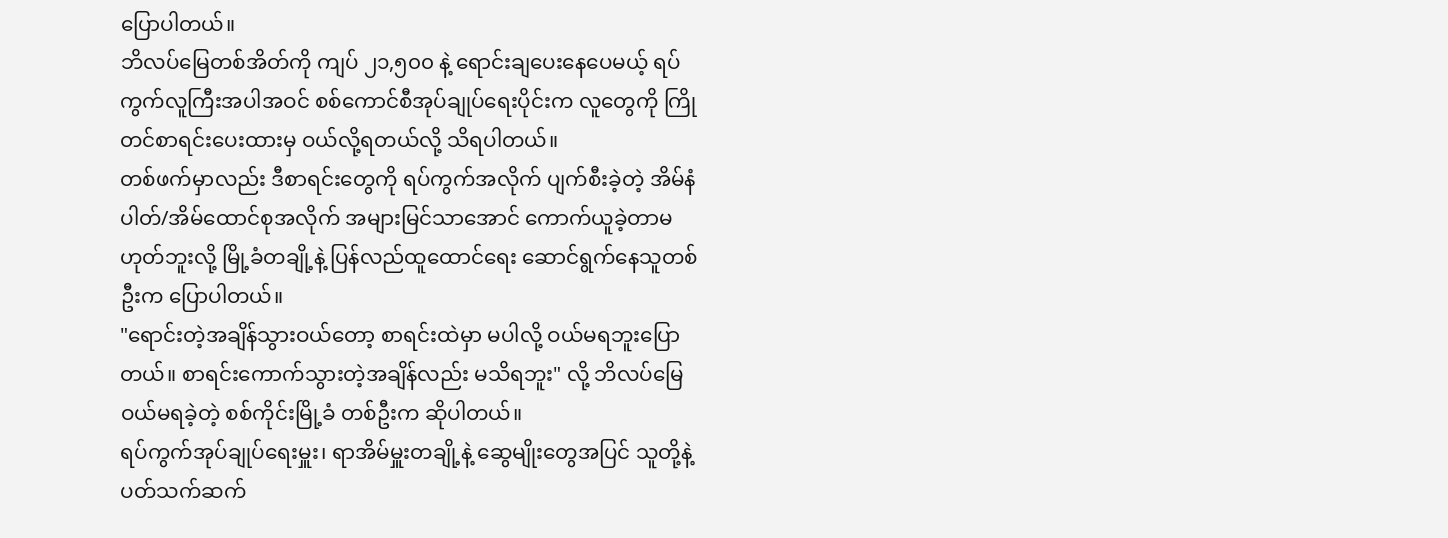ပြောပါတယ်။
ဘိလပ်မြေတစ်အိတ်ကို ကျပ် ၂၁,၅၀၀ နဲ့ ရောင်းချပေးနေပေမယ့် ရပ်ကွက်လူကြီးအပါအဝင် စစ်ကောင်စီအုပ်ချုပ်ရေးပိုင်းက လူတွေကို ကြိုတင်စာရင်းပေးထားမှ ဝယ်လို့ရတယ်လို့ သိရပါတယ်။
တစ်ဖက်မှာလည်း ဒီစာရင်းတွေကို ရပ်ကွက်အလိုက် ပျက်စီးခဲ့တဲ့ အိမ်နံပါတ်/အိမ်ထောင်စုအလိုက် အများမြင်သာအောင် ကောက်ယူခဲ့တာမဟုတ်ဘူးလို့ မြို့ခံတချို့နဲ့ ပြန်လည်ထူထောင်ရေး ဆောင်ရွက်နေသူတစ်ဦးက ပြောပါတယ်။
"ရောင်းတဲ့အချိန်သွားဝယ်တော့ စာရင်းထဲမှာ မပါလို့ ဝယ်မရဘူးပြောတယ်။ စာရင်းကောက်သွားတဲ့အချိန်လည်း မသိရဘူး" လို့ ဘိလပ်မြေဝယ်မရခဲ့တဲ့ စစ်ကိုင်းမြို့ခံ တစ်ဦးက ဆိုပါတယ်။
ရပ်ကွက်အုပ်ချုပ်ရေးမှူး၊ ရာအိမ်မှူးတချို့နဲ့ ဆွေမျိုးတွေအပြင် သူတို့နဲ့ ပတ်သက်ဆက်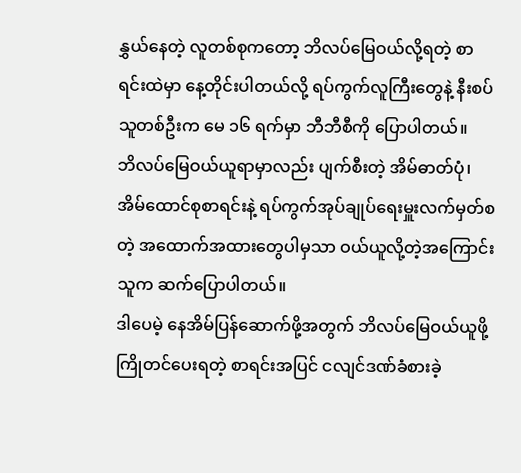နွှယ်နေတဲ့ လူတစ်စုကတော့ ဘိလပ်မြေဝယ်လို့ရတဲ့ စာရင်းထဲမှာ နေ့တိုင်းပါတယ်လို့ ရပ်ကွက်လူကြီးတွေနဲ့ နီးစပ်သူတစ်ဦးက မေ ၁၆ ရက်မှာ ဘီဘီစီကို ပြောပါတယ်။
ဘိလပ်မြေဝယ်ယူရာမှာလည်း ပျက်စီးတဲ့ အိမ်ဓာတ်ပုံ၊ အိမ်ထောင်စုစာရင်းနဲ့ ရပ်ကွက်အုပ်ချုပ်ရေးမှူးလက်မှတ်စတဲ့ အထောက်အထားတွေပါမှသာ ဝယ်ယူလို့တဲ့အကြောင်း သူက ဆက်ပြောပါတယ်။
ဒါပေမဲ့ နေအိမ်ပြန်ဆောက်ဖို့အတွက် ဘိလပ်မြေဝယ်ယူဖို့ ကြိုတင်ပေးရတဲ့ စာရင်းအပြင် ငလျင်ဒဏ်ခံစားခဲ့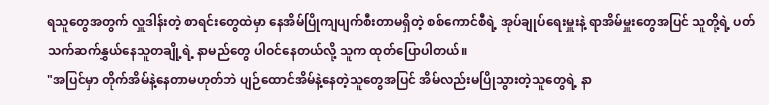ရသူတွေအတွက် လှူဒါန်းတဲ့ စာရင်းတွေထဲမှာ နေအိမ်ပြိုကျပျက်စီးတာမရှိတဲ့ စစ်ကောင်စီရဲ့ အုပ်ချုပ်ရေးမှူးနဲ့ ရာအိမ်မှူးတွေအပြင် သူတို့ရဲ့ ပတ်သက်ဆက်နွှယ်နေသူတချို့ရဲ့ နာမည်တွေ ပါဝင်နေတယ်လို့ သူက ထုတ်ပြောပါတယ်။
"အပြင်မှာ တိုက်အိမ်နဲ့နေတာမဟုတ်ဘဲ ပျဉ်ထောင်အိမ်နဲ့နေတဲ့သူတွေအပြင် အိမ်လည်းမပြိုသွားတဲ့သူတွေရဲ့ နာ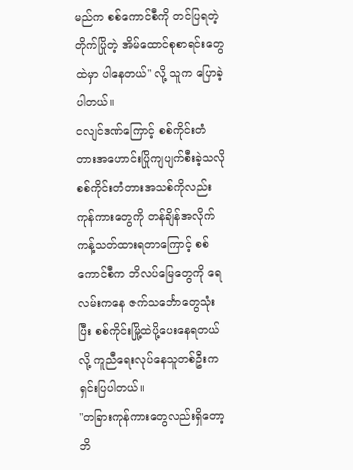မည်က စစ်ကောင်စီကို တင်ပြရတဲ့ တိုက်ပြိုတဲ့ အိမ်ထောင်စုစာရင်းတွေထဲမှာ ပါနေတယ်" လို့ သူက ပြောခဲ့ပါတယ်။
ငလျင်ဒဏ်ကြောင့် စစ်ကိုင်းတံတားအဟောင်းပြိုကျပျက်စီးခဲ့သလို စစ်ကိုင်းတံတားအသစ်ကိုလည်း ကုန်ကားတွေကို တန်ချိန်အလိုက် ကန့်သတ်ထားရတာကြောင့် စစ်ကောင်စီက ဘိလပ်မြေတွေကို ရေလမ်းကနေ ဇက်သင်္ဘောတွေသုံးပြီး စစ်ကိုင်းမြို့ထဲပို့ပေးနေရတယ်လို့ ကူညီရေးလုပ်နေသူတစ်ဦးက ရှင်းပြပါတယ်။
"တခြားကုန်ကားတွေလည်းရှိတော့ ဘိ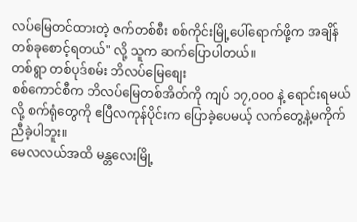လပ်မြေတင်ထားတဲ့ ဇက်တစ်စီး စစ်ကိုင်းမြို့ပေါ်ရောက်ဖို့က အချိန်တစ်ခုစောင့်ရတယ်" လို့ သူက ဆက်ပြောပါတယ်။
တစ်ရွာ တစ်ပုဒ်စမ်း ဘိလပ်မြေစျေး
စစ်ကောင်စီက ဘိလပ်မြေတစ်အိတ်ကို ကျပ် ၁၇,၀၀၀ နဲ့ ရောင်းရမယ်လို့ စက်ရုံတွေကို ဧပြီလကုန်ပိုင်းက ပြောခဲ့ပေမယ့် လက်တွေ့နဲ့မကိုက်ညီခဲ့ပါဘူး။
မေလလယ်အထိ မန္တလေးမြို့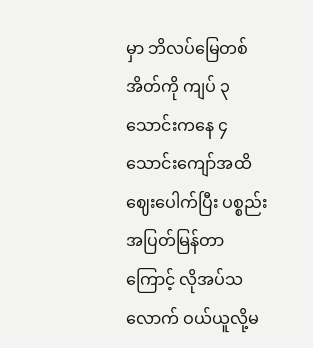မှာ ဘိလပ်မြေတစ်အိတ်ကို ကျပ် ၃ သောင်းကနေ ၄ သောင်းကျော်အထိ ဈေးပေါက်ပြီး ပစ္စည်းအပြတ်မြန်တာကြောင့် လိုအပ်သလောက် ဝယ်ယူလို့မ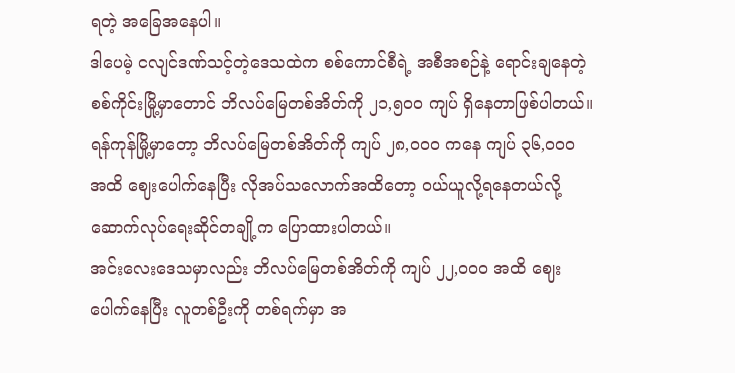ရတဲ့ အခြေအနေပါ။
ဒါပေမဲ့ ငလျင်ဒဏ်သင့်တဲ့ဒေသထဲက စစ်ကောင်စီရဲ့ အစီအစဉ်နဲ့ ရောင်းချနေတဲ့ စစ်ကိုင်းမြို့မှာတောင် ဘိလပ်မြေတစ်အိတ်ကို ၂၁,၅၀၀ ကျပ် ရှိနေတာဖြစ်ပါတယ်။
ရန်ကုန်မြို့မှာတော့ ဘိလပ်မြေတစ်အိတ်ကို ကျပ် ၂၈,၀၀၀ ကနေ ကျပ် ၃၆,၀၀၀ အထိ ဈေးပေါက်နေပြီး လိုအပ်သလောက်အထိတော့ ဝယ်ယူလို့ရနေတယ်လို့ ဆောက်လုပ်ရေးဆိုင်တချို့က ပြောထားပါတယ်။
အင်းလေးဒေသမှာလည်း ဘိလပ်မြေတစ်အိတ်ကို ကျပ် ၂၂,၀၀၀ အထိ ဈေးပေါက်နေပြီး လူတစ်ဦးကို တစ်ရက်မှာ အ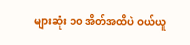များဆုံး ၁၀ အိတ်အထိပဲ ဝယ်ယူ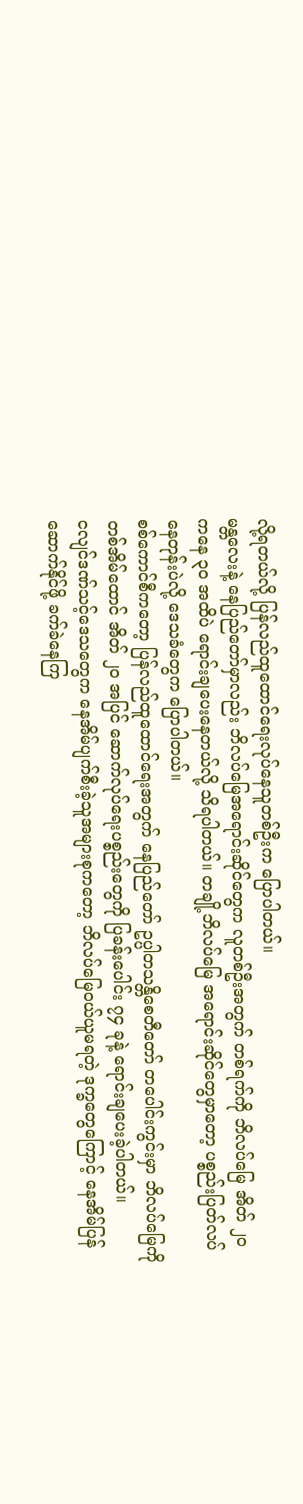လို့ရတယ်လို့ ပြန်လည်ထူထောင်ရေးလုပ်နေသူတစ်ဦးက ပြောပါတယ်။
မန္တလေးနဲ့ နေပြည်တော်မှာလည်း ဘိလပ်မြေအရောင်းဆိုင်တွေက လူတစ်ဦးအတွက် တစ်ရက်ကို ဘိလပ်မြေ အိတ် ၂၀ ကနေ ၃၀ အထိပဲ ရောင်းချပေးနေတယ်လို့ သိရပါတယ်။ တချို့ဘိလပ်မြေ အရောင်းဆိုင်တွေမှာတော့ ပစ္စည်းပြတ်လပ်နေတုန်းပဲလို့ ဒေသခံတွေက ပြောပါတယ်။
စစ်ကောင်စီကတော့ ပြန်လည်ထူထောင်ရေးအတွက် နေပြည်တော် ဥပ္ပါတသန္တိစေတီတော် တပေါင်းကွင်းမှာ ဘိလပ်မြေကို တစ်အိမ်ထောင် အိတ် ၂၀ အပြင် ဆောက်လုပ်ရေးပစ္စည်းတွေကို ပြခန်းပေါင်း ၇၄ ခုနဲ့ ရောင်းချပေးခဲ့ပါတယ်။
ငလျင်ဒဏ်သင့်ဒေသတွေက နေအိမ်ပျက်စီးခဲ့သူအများစုကတော့ ဘိလပ်မြေဝယ်ယူမရတဲ့ ဒုက္ခတွေကြောင့် နေအိမ်ပြန်ဆောက်နိုင်ဖို့ ခက်ခဲနေကြ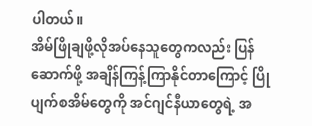ပါတယ်။
အိမ်ဖြိုချဖို့လိုအပ်နေသူတွေကလည်း ပြန်ဆောက်ဖို့ အချိန်ကြန့်ကြာနိုင်တာကြောင့် ပြိုပျက်စအိမ်တွေကို အင်ဂျင်နီယာတွေရဲ့ အ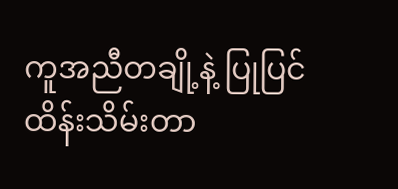ကူအညီတချို့နဲ့ ပြုပြင်ထိန်းသိမ်းတာ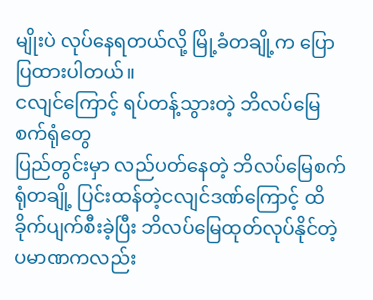မျိုးပဲ လုပ်နေရတယ်လို့ မြို့ခံတချို့က ပြောပြထားပါတယ်။
ငလျင်ကြောင့် ရပ်တန့်သွားတဲ့ ဘိလပ်မြေစက်ရုံတွေ
ပြည်တွင်းမှာ လည်ပတ်နေတဲ့ ဘိလပ်မြေစက်ရုံတချို့ ပြင်းထန်တဲ့ငလျင်ဒဏ်ကြောင့် ထိခိုက်ပျက်စီးခဲ့ပြီး ဘိလပ်မြေထုတ်လုပ်နိုင်တဲ့ ပမာဏကလည်း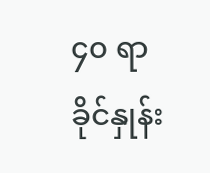၄၀ ရာခိုင်နှုန်း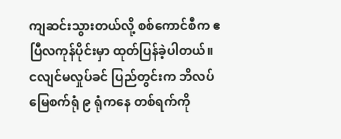ကျဆင်းသွားတယ်လို့ စစ်ကောင်စီက ဧပြီလကုန်ပိုင်းမှာ ထုတ်ပြန်ခဲ့ပါတယ်။
ငလျင်မလှုပ်ခင် ပြည်တွင်းက ဘိလပ်မြေစက်ရုံ ၉ ရုံကနေ တစ်ရက်ကို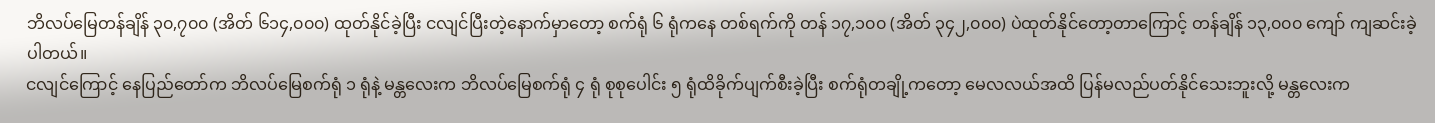ဘိလပ်မြေတန်ချိန် ၃၀,၇၀၀ (အိတ် ၆၁၄,၀၀၀) ထုတ်နိုင်ခဲ့ပြီး ငလျင်ပြီးတဲ့နောက်မှာတော့ စက်ရုံ ၆ ရုံကနေ တစ်ရက်ကို တန် ၁၇,၁၀၀ (အိတ် ၃၄၂,၀၀၀) ပဲထုတ်နိုင်တော့တာကြောင့် တန်ချိန် ၁၃,၀၀၀ ကျော် ကျဆင်းခဲ့ပါတယ်။
ငလျင်ကြောင့် နေပြည်တော်က ဘိလပ်မြေစက်ရုံ ၁ ရုံနဲ့ မန္တလေးက ဘိလပ်မြေစက်ရုံ ၄ ရုံ စုစုပေါင်း ၅ ရုံထိခိုက်ပျက်စီးခဲ့ပြီး စက်ရုံတချို့ကတော့ မေလလယ်အထိ ပြန်မလည်ပတ်နိုင်သေးဘူးလို့ မန္တလေးက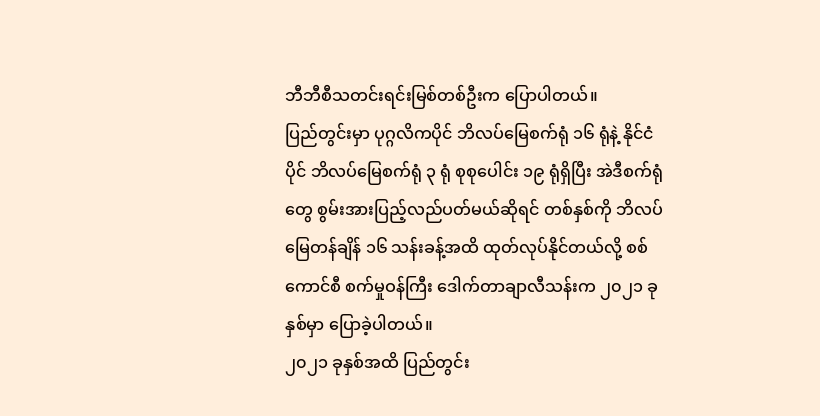ဘီဘီစီသတင်းရင်းမြစ်တစ်ဦးက ပြောပါတယ်။
ပြည်တွင်းမှာ ပုဂ္ဂလိကပိုင် ဘိလပ်မြေစက်ရုံ ၁၆ ရုံနဲ့ နိုင်ငံပိုင် ဘိလပ်မြေစက်ရုံ ၃ ရုံ စုစုပေါင်း ၁၉ ရုံရှိပြီး အဲဒီစက်ရုံတွေ စွမ်းအားပြည့်လည်ပတ်မယ်ဆိုရင် တစ်နှစ်ကို ဘိလပ်မြေတန်ချိန် ၁၆ သန်းခန့်အထိ ထုတ်လုပ်နိုင်တယ်လို့ စစ်ကောင်စီ စက်မှုဝန်ကြီး ဒေါက်တာချာလီသန်းက ၂၀၂၁ ခုနှစ်မှာ ပြောခဲ့ပါတယ်။
၂၀၂၁ ခုနှစ်အထိ ပြည်တွင်း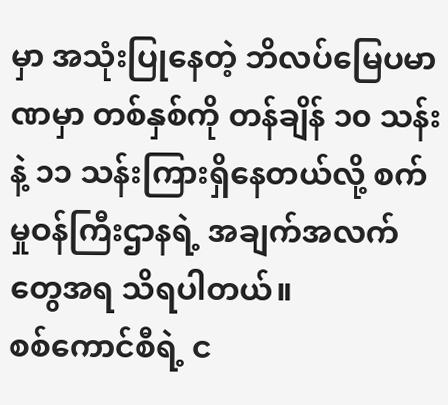မှာ အသုံးပြုနေတဲ့ ဘိလပ်မြေပမာဏမှာ တစ်နှစ်ကို တန်ချိန် ၁၀ သန်းနဲ့ ၁၁ သန်းကြားရှိနေတယ်လို့ စက်မှုဝန်ကြီးဌာနရဲ့ အချက်အလက်တွေအရ သိရပါတယ်။
စစ်ကောင်စီရဲ့ င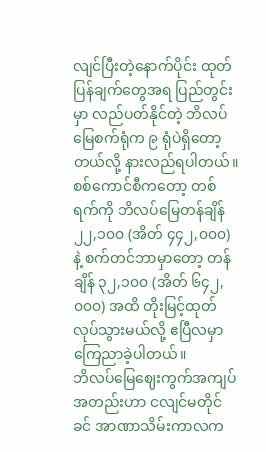လျင်ပြီးတဲ့နောက်ပိုင်း ထုတ်ပြန်ချက်တွေအရ ပြည်တွင်းမှာ လည်ပတ်နိုင်တဲ့ ဘိလပ်မြေစက်ရုံက ၉ ရုံပဲရှိတော့တယ်လို့ နားလည်ရပါတယ်။
စစ်ကောင်စီကတော့ တစ်ရက်ကို ဘိလပ်မြေတန်ချိန် ၂၂,၁၀၀ (အိတ် ၄၄၂,၀၀၀) နဲ့ စက်တင်ဘာမှာတော့ တန်ချိန် ၃၂,၁၀၀ (အိတ် ၆၄၂,၀၀၀) အထိ တိုးမြင့်ထုတ်လုပ်သွားမယ်လို့ ဧပြီလမှာ ကြေညာခဲ့ပါတယ်။
ဘိလပ်မြေဈေးကွက်အကျပ်အတည်းဟာ ငလျင်မတိုင်ခင် အာဏာသိမ်းကာလက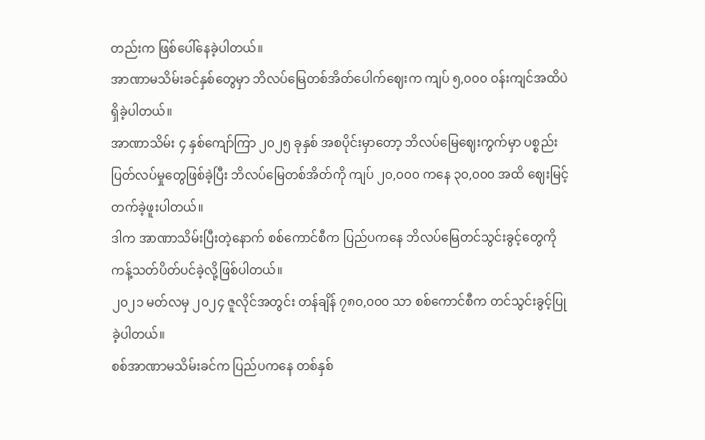တည်းက ဖြစ်ပေါ်နေခဲ့ပါတယ်။
အာဏာမသိမ်းခင်နှစ်တွေမှာ ဘိလပ်မြေတစ်အိတ်ပေါက်ဈေးက ကျပ် ၅,၀၀၀ ဝန်းကျင်အထိပဲ ရှိခဲ့ပါတယ်။
အာဏာသိမ်း ၄ နှစ်ကျော်ကြာ ၂၀၂၅ ခုနှစ် အစပိုင်းမှာတော့ ဘိလပ်မြေဈေးကွက်မှာ ပစ္စည်းပြတ်လပ်မှုတွေဖြစ်ခဲ့ပြီး ဘိလပ်မြေတစ်အိတ်ကို ကျပ် ၂၀,၀၀၀ ကနေ ၃၀,၀၀၀ အထိ ဈေးမြင့်တက်ခဲ့ဖူးပါတယ်။
ဒါက အာဏာသိမ်းပြီးတဲ့နောက် စစ်ကောင်စီက ပြည်ပကနေ ဘိလပ်မြေတင်သွင်းခွင့်တွေကို ကန့်သတ်ပိတ်ပင်ခဲ့လို့ဖြစ်ပါတယ်။
၂၀၂၁ မတ်လမှ ၂၀၂၄ ဇူလိုင်အတွင်း တန်ချိန် ၇၈၀,၀၀၀ သာ စစ်ကောင်စီက တင်သွင်းခွင့်ပြုခဲ့ပါတယ်။
စစ်အာဏာမသိမ်းခင်က ပြည်ပကနေ တစ်နှစ်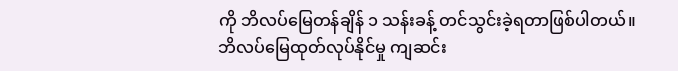ကို ဘိလပ်မြေတန်ချိန် ၁ သန်းခန့် တင်သွင်းခဲ့ရတာဖြစ်ပါတယ်။
ဘိလပ်မြေထုတ်လုပ်နိုင်မှု ကျဆင်း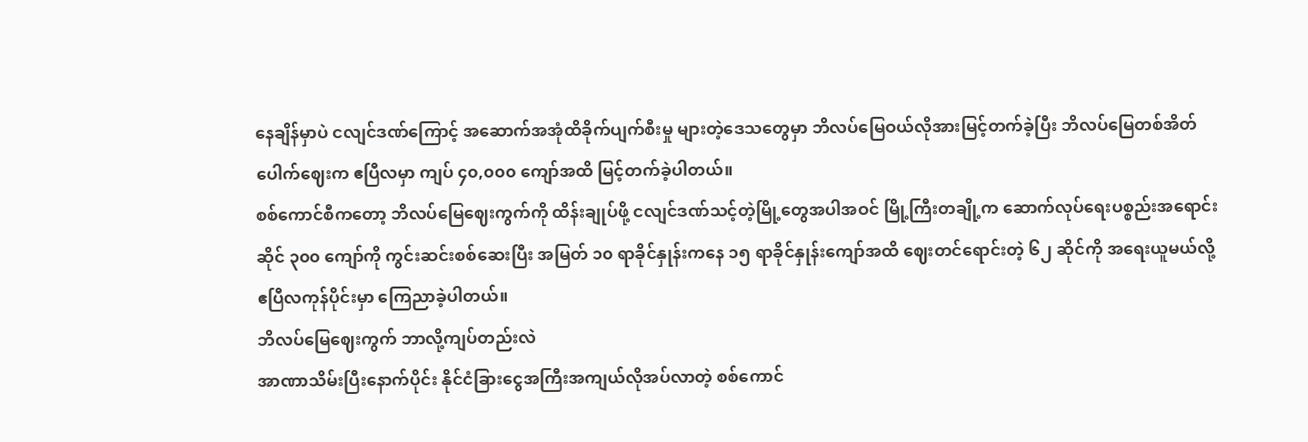နေချိန်မှာပဲ ငလျင်ဒဏ်ကြောင့် အဆောက်အအုံထိခိုက်ပျက်စီးမှု များတဲ့ဒေသတွေမှာ ဘိလပ်မြေဝယ်လိုအားမြင့်တက်ခဲ့ပြီး ဘိလပ်မြေတစ်အိတ်ပေါက်ဈေးက ဧပြီလမှာ ကျပ် ၄၀,၀၀၀ ကျော်အထိ မြင့်တက်ခဲ့ပါတယ်။
စစ်ကောင်စီကတော့ ဘိလပ်မြေဈေးကွက်ကို ထိန်းချုပ်ဖို့ ငလျင်ဒဏ်သင့်တဲ့မြို့တွေအပါအဝင် မြို့ကြီးတချို့က ဆောက်လုပ်ရေးပစ္စည်းအရောင်းဆိုင် ၃၀၀ ကျော်ကို ကွင်းဆင်းစစ်ဆေးပြီး အမြတ် ၁၀ ရာခိုင်နှုန်းကနေ ၁၅ ရာခိုင်နှုန်းကျော်အထိ ဈေးတင်ရောင်းတဲ့ ၆၂ ဆိုင်ကို အရေးယူမယ်လို့ ဧပြီလကုန်ပိုင်းမှာ ကြေညာခဲ့ပါတယ်။
ဘိလပ်မြေဈေးကွက် ဘာလို့ကျပ်တည်းလဲ
အာဏာသိမ်းပြီးနောက်ပိုင်း နိုင်ငံခြားငွေအကြီးအကျယ်လိုအပ်လာတဲ့ စစ်ကောင်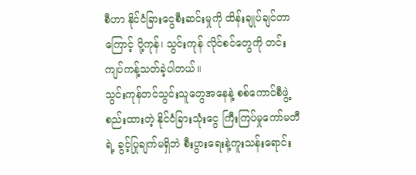စီဟာ နိုင်ငံခြားငွေစီးဆင်းမှုကို ထိန်းချုပ်ချင်တာကြောင့် ပို့ကုန်၊ သွင်းကုန် လိုင်စင်တွေကို တင်းကျပ်ကန့်သတ်ခဲ့ပါတယ်။
သွင်းကုန်တင်သွင်းသူတွေအနေနဲ့ စစ်ကောင်စီဖွဲ့စည်းထားတဲ့ နိုင်ငံခြားသုံးငွေ ကြီးကြပ်မှုကော်မတီရဲ့ ခွင့်ပြုချက်မရှိဘဲ စီးပွားရေးနဲ့ကူးသန်းရောင်း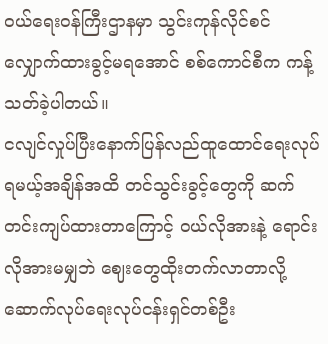ဝယ်ရေးဝန်ကြီးဌာနမှာ သွင်းကုန်လိုင်စင်လျှောက်ထားခွင့်မရအောင် စစ်ကောင်စီက ကန့်သတ်ခဲ့ပါတယ်။
ငလျင်လှုပ်ပြီးနောက်ပြန်လည်ထူထောင်ရေးလုပ်ရမယ့်အချိန်အထိ တင်သွင်းခွင့်တွေကို ဆက်တင်းကျပ်ထားတာကြောင့် ဝယ်လိုအားနဲ့ ရောင်းလိုအားမမျှဘဲ ဈေးတွေထိုးတက်လာတာလို့ ဆောက်လုပ်ရေးလုပ်ငန်းရှင်တစ်ဦး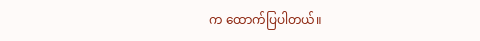က ထောက်ပြပါတယ်။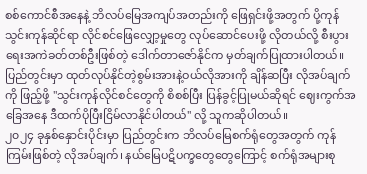စစ်ကောင်စီအနေနဲ့ ဘိလပ်မြေအကျပ်အတည်းကို ဖြေရှင်းဖို့အတွက် ပို့ကုန်သွင်းကုန်ဆိုင်ရာ လိုင်စင်ဖြေလျှော့မှုတွေ လုပ်ဆောင်ပေးဖို့ လိုတယ်လို့ စီးပွားရေးအကဲခတ်တစ်ဦးဖြစ်တဲ့ ဒေါက်တာဇော်နိုင်က မှတ်ချက်ပြုထားပါတယ်။
ပြည်တွင်းမှာ ထုတ်လုပ်နိုင်တဲ့စွမ်းအားနဲ့ဝယ်လိုအားကို ချိန်ဆပြီး လိုအပ်ချက်ကို ဖြည့်ဖို့ "သွင်းကုန်လိုင်စင်တွေကို စိစစ်ပြီး ပြန်ခွင့်ပြုမယ်ဆိုရင် ဈေးကွက်အခြေအနေ ဒီထက်ပိုပြီးငြိမ်လာနိုင်ပါတယ်" လို့ သူကဆိုပါတယ်။
၂၀၂၄ ခုနှစ်နှောင်းပိုင်းမှာ ပြည်တွင်းက ဘိလပ်မြေစက်ရုံတွေအတွက် ကုန်ကြမ်းဖြစ်တဲ့ လိုအပ်ချက်၊ နယ်မြေပဋိပက္ခတွေတွေကြောင့် စက်ရုံအများစု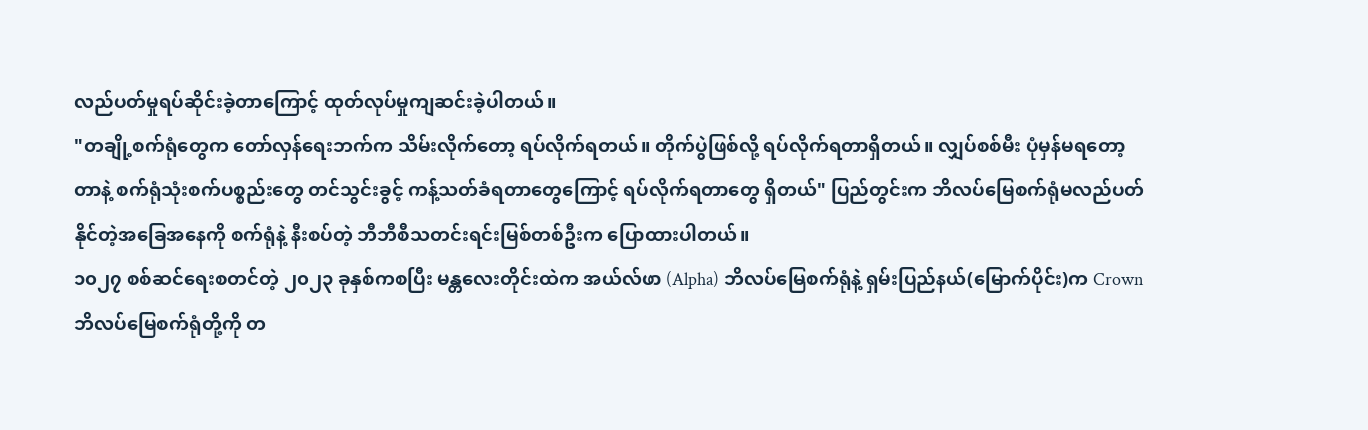လည်ပတ်မှုရပ်ဆိုင်းခဲ့တာကြောင့် ထုတ်လုပ်မှုကျဆင်းခဲ့ပါတယ်။
"တချို့စက်ရုံတွေက တော်လှန်ရေးဘက်က သိမ်းလိုက်တော့ ရပ်လိုက်ရတယ်။ တိုက်ပွဲဖြစ်လို့ ရပ်လိုက်ရတာရှိတယ်။ လျှပ်စစ်မီး ပုံမှန်မရတော့တာနဲ့ စက်ရုံသုံးစက်ပစ္စည်းတွေ တင်သွင်းခွင့် ကန့်သတ်ခံရတာတွေကြောင့် ရပ်လိုက်ရတာတွေ ရှိတယ်" ပြည်တွင်းက ဘိလပ်မြေစက်ရုံမလည်ပတ်နိုင်တဲ့အခြေအနေကို စက်ရုံနဲ့ နီးစပ်တဲ့ ဘီဘီစီသတင်းရင်းမြစ်တစ်ဦးက ပြောထားပါတယ်။
၁၀၂၇ စစ်ဆင်ရေးစတင်တဲ့ ၂၀၂၃ ခုနှစ်ကစပြီး မန္တလေးတိုင်းထဲက အယ်လ်ဖာ (Alpha) ဘိလပ်မြေစက်ရုံနဲ့ ရှမ်းပြည်နယ်(မြောက်ပိုင်း)က Crown ဘိလပ်မြေစက်ရုံတို့ကို တ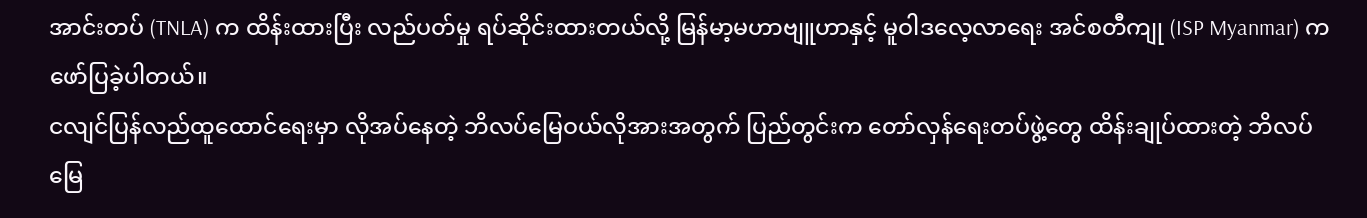အာင်းတပ် (TNLA) က ထိန်းထားပြီး လည်ပတ်မှု ရပ်ဆိုင်းထားတယ်လို့ မြန်မာ့မဟာဗျူဟာနှင့် မူဝါဒလေ့လာရေး အင်စတီကျု (ISP Myanmar) ကဖော်ပြခဲ့ပါတယ်။
ငလျင်ပြန်လည်ထူထောင်ရေးမှာ လိုအပ်နေတဲ့ ဘိလပ်မြေဝယ်လိုအားအတွက် ပြည်တွင်းက တော်လှန်ရေးတပ်ဖွဲ့တွေ ထိန်းချုပ်ထားတဲ့ ဘိလပ်မြေ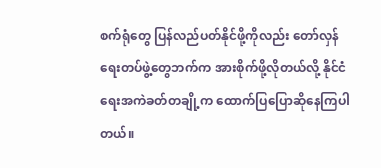စက်ရုံတွေ ပြန်လည်ပတ်နိုင်ဖို့ကိုလည်း တော်လှန်ရေးတပ်ဖွဲ့တွေဘက်က အားစိုက်ဖို့လိုတယ်လို့ နိုင်ငံရေးအကဲခတ်တချို့က ထောက်ပြပြောဆိုနေကြပါတယ်။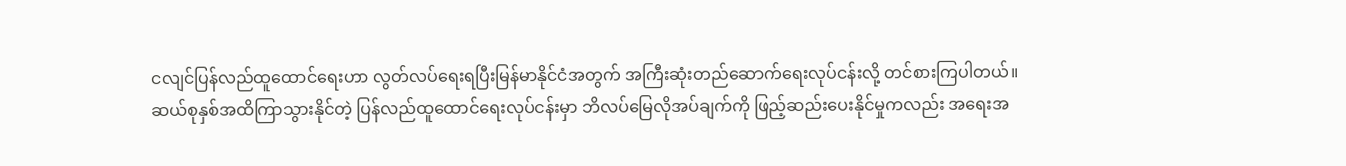ငလျင်ပြန်လည်ထူထောင်ရေးဟာ လွတ်လပ်ရေးရပြီးမြန်မာနိုင်ငံအတွက် အကြီးဆုံးတည်ဆောက်ရေးလုပ်ငန်းလို့ တင်စားကြပါတယ်။
ဆယ်စုနှစ်အထိကြာသွားနိုင်တဲ့ ပြန်လည်ထူထောင်ရေးလုပ်ငန်းမှာ ဘိလပ်မြေလိုအပ်ချက်ကို ဖြည့်ဆည်းပေးနိုင်မှုကလည်း အရေးအ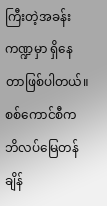ကြီးတဲ့အခန်းကဏ္ဍမှာ ရှိနေတာဖြစ်ပါတယ်။
စစ်ကောင်စီက ဘိလပ်မြေတန်ချိန်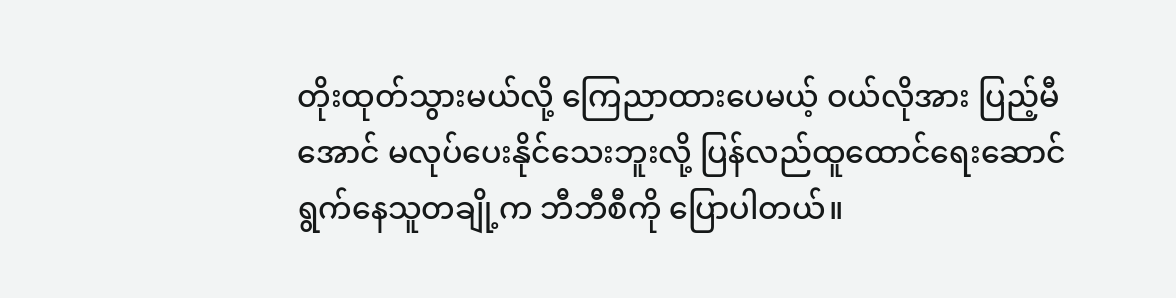တိုးထုတ်သွားမယ်လို့ ကြေညာထားပေမယ့် ဝယ်လိုအား ပြည့်မီအောင် မလုပ်ပေးနိုင်သေးဘူးလို့ ပြန်လည်ထူထောင်ရေးဆောင်ရွက်နေသူတချို့က ဘီဘီစီကို ပြောပါတယ်။